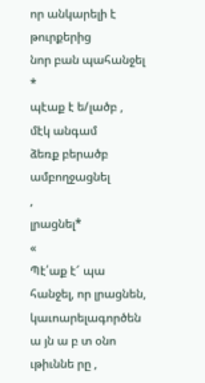որ անկարելի է թուրքերից
նոր բան պահանջել
*
պէաք է ե/լածբ ,
մէկ անգամ
ձեռք բերածբ
ամբողջացնել
,
լրացնել*
«
Պէ՛աք է՜ պա
հանջել, որ լրացնեն, կաւոարելագործեն ա յն ա բ տ օնո ւթիւննե րը ,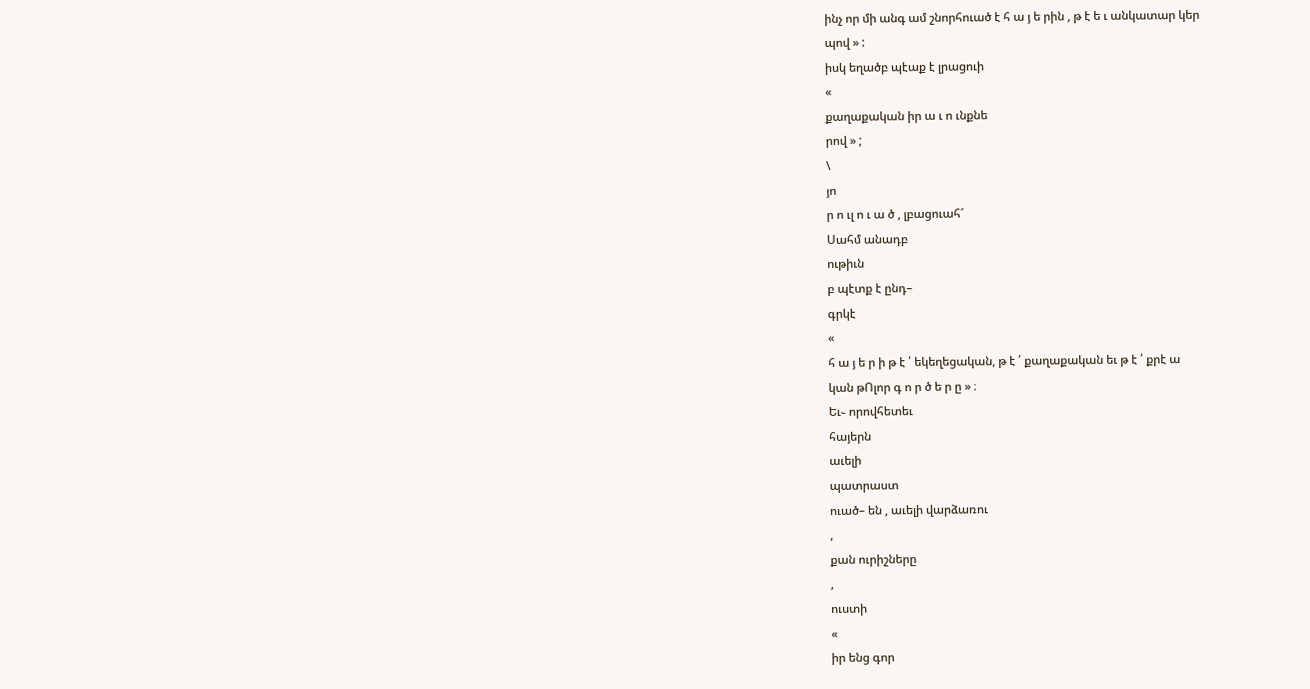ինչ որ մի անգ ամ շնորհուած է հ ա յ ե րին , թ է ե ւ անկատար կեր
պով » :
իսկ եղածբ պէաք է լրացուի
«
քաղաքական իր ա ւ ո ւնքնե
րով » ;
\
յո
ր ո ւլ ո ւ ա ծ , լբացուահ՜
Սահմ անադբ
ութիւն
բ պէտք է ընդ–
գրկէ
«
հ ա յ ե ր ի թ է ՛ եկեղեցական, թ է ՛ քաղաքական եւ թ է ՛ քրէ ա
կան թՈլոր գ ո ր ծ ե ր ը » ։
Եւ֊ որովհետեւ
հայերն
աւելի
պատրաստ
ուած– են , աւելի վարձառու
,
քան ուրիշները
,
ուստի
«
իր ենց գոր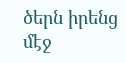ծերն իրենց մէջ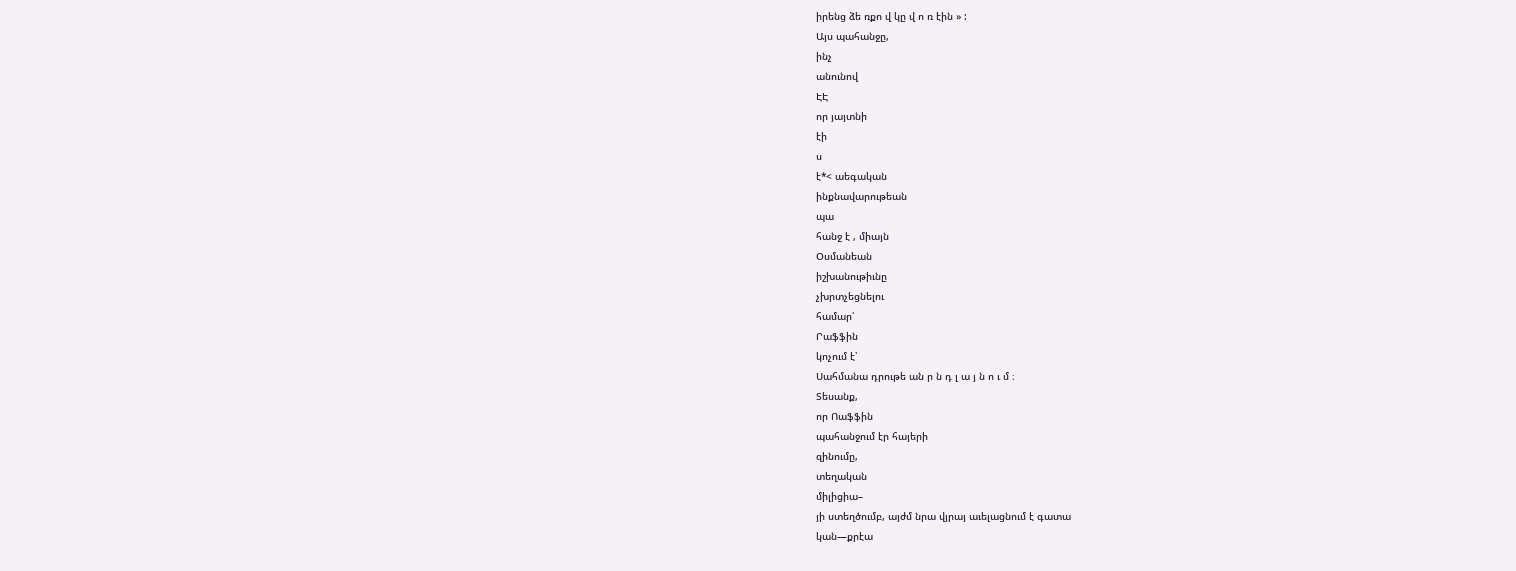իրենց ձե ռքո վ կը վ ո ռ էին » :
Այս պահանջը,
ինչ
անունով
ԷԷ
որ յայտնի
էի
ս
է*< աեգական
ինքնավարութեան
պա
հանջ է , միայն
Օսմանեան
իշխանութիւնը
չխրտչեցնելու
համար՝
Րաֆֆին
կոչում է՝
Սահմանա դրութե ան ր ն դ լ ա յ ն ո ւ մ ։
Տեսանք,
որ Ոաֆֆին
պահանջում էր հայերի
զինումը,
տեղական
միլիցիա–
յի ստեղծումբ, այժմ նրա վյրայ աւելացնում է գատա
կան—քրէա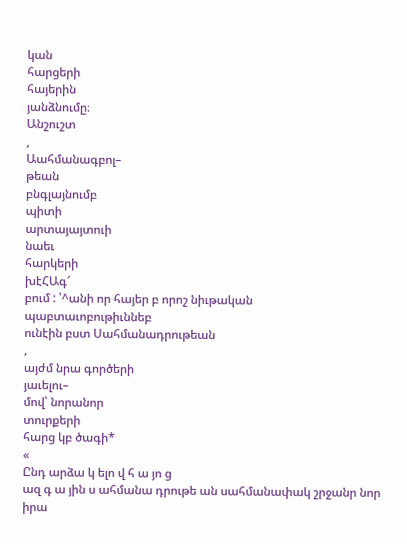կան
հարցերի
հայերին
յանձնումը։
Անշուշտ
,
Աահմանագբոլ–
թեան
բնգլայնումբ
պիտի
արտայայտուի
նաեւ
հարկերի
խէՀԱգ՜
բում : ՝^անի որ հայեր բ որոշ նիւթական
պաբտաւոբութիւննեբ
ունէին բստ Սահմանադրութեան
,
այժմ նրա գործերի
յաւելու–
մով՝ նորանոր
տուրքերի
հարց կբ ծագի*
«
Ընդ արձա կ ելո վ հ ա յո ց
ազ գ ա յին ս ահմանա դրութե ան սահմանափակ շրջանր նոր իրա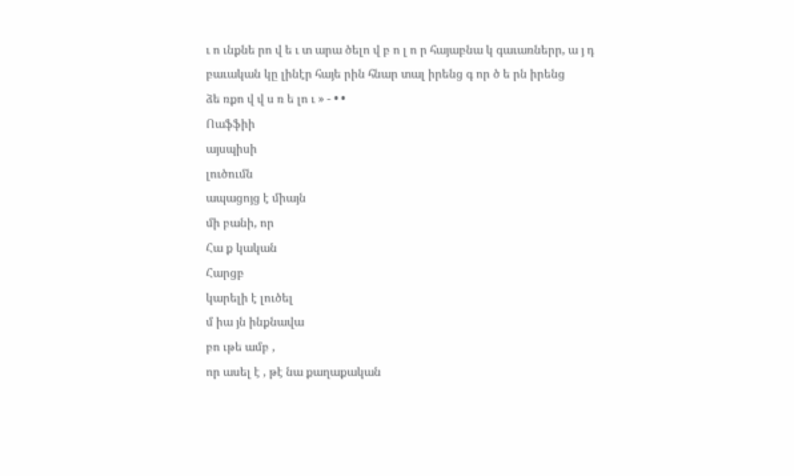ւ ո ւնքնե րո վ ե ւ տ արա ծելո վ բ ո լ ո ր հայաբնա կ գաւառներր, ա յ դ
բաւական կը լինէր հայե րին հնար տալ իրենց գ որ ծ ե րն իրենց
ձե ռքո վ վ ս ռ ե լո ւ » - • •
Ոաֆֆիի
այսպիսի
լուծումն
ապացոյց է միայն
մի բանի, որ
Հա ք կական
Հարցբ
կարելի է լուծել
մ իա յն ինքնավա
բո ւթե ամբ ,
որ ասել է , թէ նա քաղաքական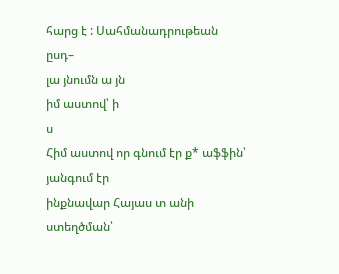հարց է : Սահմանադրութեան
ըսդ–
լա յնումն ա յն
իմ աստով՝ ի
ս
Հիմ աստով որ գնում էր ք* աֆֆին՝
յանգում էր
ինքնավար Հայաս տ անի
ստեղծման՝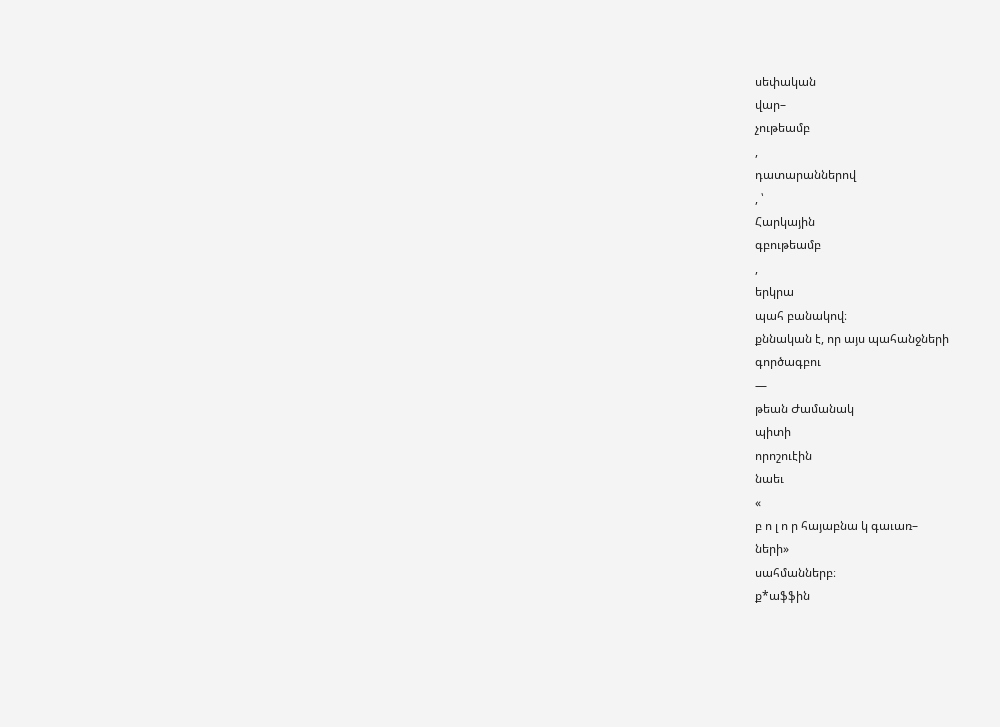սեփական
վար–
չութեամբ
,
դատարաններով
, ՝
Հարկային
գբութեամբ
,
երկրա
պահ բանակով։
քննական է, որ այս պահանջների
գործագբու
—
թեան Ժամանակ
պիտի
որոշուէին
նաեւ
«
բ ո լ ո ր հայաբնա կ գաւառ–
ների»
սահմաններբ։
ք*աֆֆին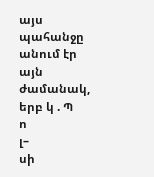այս պահանջը
անում էր այն ժամանակ, երբ կ . Պ
ո
լ–
սի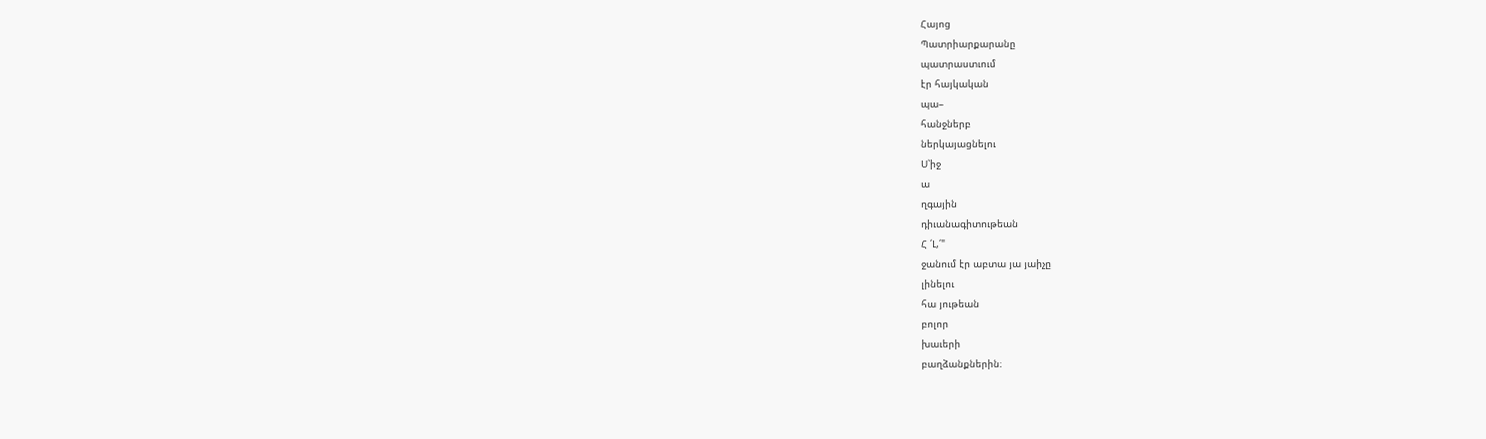Հայոց
Պատրիարքարանը
պատրաստւում
էր հայկական
պա–
հանջներբ
ներկայացնելու
Ս՝իջ
ա
ղգային
դիւանագիտութեան
Հ ՛Լ,՛"
ջանում էր աբտա յա յաիչը
լինելու
հա յութեան
բոլոր
խաւերի
բաղձանքներին։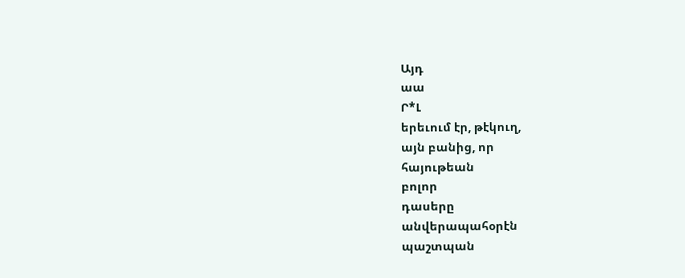Այդ
աա
Ր*Լ
երեւում էր, թէկուղ,
այն բանից, որ
հայութեան
բոլոր
դասերը
անվերապահօրէն
պաշտպան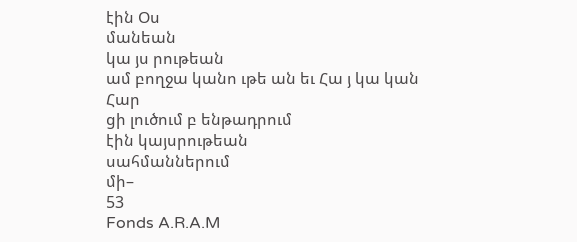էին Օս
մանեան
կա յս րութեան
ամ բողջա կանո ւթե ան եւ Հա յ կա կան
Հար
ցի լուծում բ ենթադրում
էին կայսրութեան
սահմաններում
մի–
53
Fonds A.R.A.M